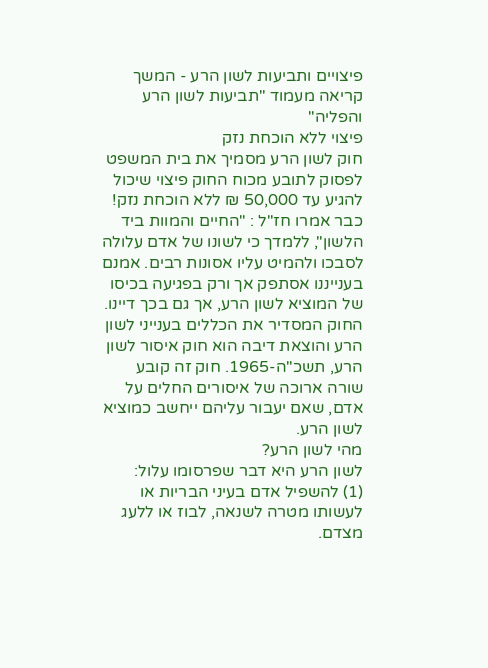פיצויים ותביעות לשון הרע - המשך קריאה מעמוד "תביעות לשון הרע והפליה"
פיצוי ללא הוכחת נזק
חוק לשון הרע מסמיך את בית המשפט לפסוק לתובע מכוח החוק פיצוי שיכול להגיע עד 50,000 ₪ ללא הוכחת נזק!
כבר אמרו חז"ל : "החיים והמוות ביד הלשון", ללמדך כי לשונו של אדם עלולה לסבכו ולהמיט עליו אסונות רבים. אמנם בענייננו אסתפק אך ורק בפגיעה בכיסו של המוציא לשון הרע, אך גם בכך דיינו.
החוק המסדיר את הכללים בענייני לשון הרע והוצאת דיבה הוא חוק איסור לשון הרע, תשכ"ה-1965. חוק זה קובע שורה ארוכה של איסורים החלים על אדם, שאם יעבור עליהם ייחשב כמוציא לשון הרע.
מהי לשון הרע?
לשון הרע היא דבר שפרסומו עלול:
(1) להשפיל אדם בעיני הבריות או לעשותו מטרה לשנאה, לבוז או ללעג מצדם.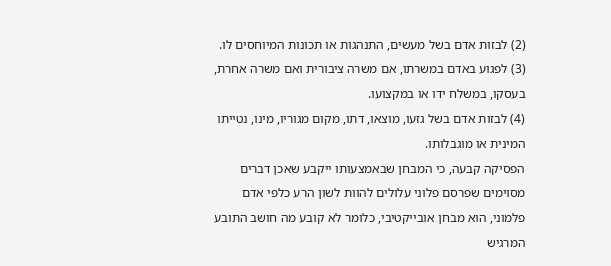(2) לבזות אדם בשל מעשים, התנהגות או תכונות המיוחסים לו.
(3) לפגוע באדם במשרתו, אם משרה ציבורית ואם משרה אחרת, בעסקו, במשלח ידו או במקצועו.
(4) לבזות אדם בשל גזעו, מוצאו, דתו, מקום מגוריו, מינו, נטייתו המינית או מוגבלותו.
הפסיקה קבעה, כי המבחן שבאמצעותו ייקבע שאכן דברים מסוימים שפרסם פלוני עלולים להוות לשון הרע כלפי אדם פלמוני, הוא מבחן אובייקטיבי, כלומר לא קובע מה חושב התובע המרגיש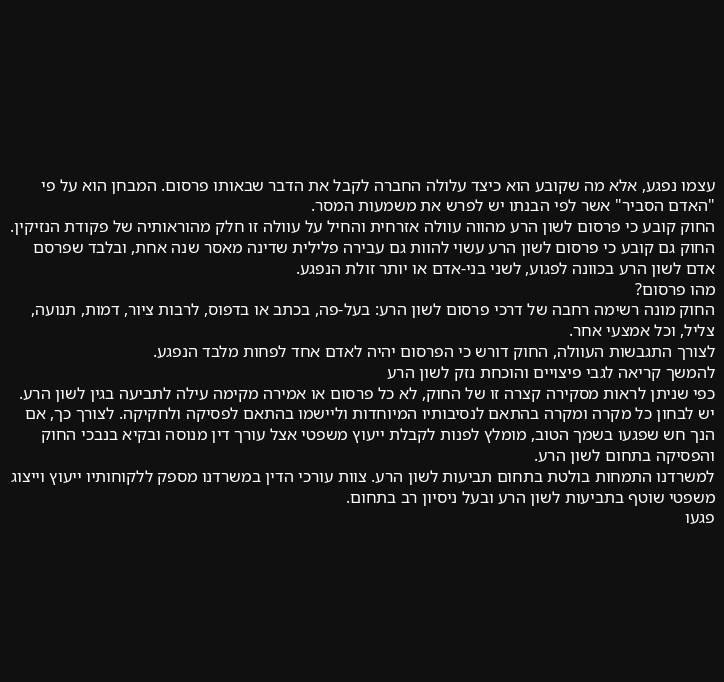עצמו נפגע, אלא מה שקובע הוא כיצד עלולה החברה לקבל את הדבר שבאותו פרסום. המבחן הוא על פי "האדם הסביר" אשר לפי הבנתו יש לפרש את משמעות המסר.
החוק קובע כי פרסום לשון הרע מהווה עוולה אזרחית והחיל על עוולה זו חלק מהוראותיה של פקודת הנזיקין. החוק גם קובע כי פרסום לשון הרע עשוי להוות גם עבירה פלילית שדינה מאסר שנה אחת, ובלבד שפרסם אדם לשון הרע בכוונה לפגוע, לשני בני-אדם או יותר זולת הנפגע.
מהו פרסום?
החוק מונה רשימה רחבה של דרכי פרסום לשון הרע: בעל-פה, בכתב או בדפוס, לרבות ציור, דמות, תנועה, צליל, וכל אמצעי אחר.
לצורך התגבשות העוולה, החוק דורש כי הפרסום יהיה לאדם אחד לפחות מלבד הנפגע.
להמשך קריאה לגבי פיצויים והוכחת נזק לשון הרע
כפי שניתן לראות מסקירה קצרה זו של החוק, לא כל פרסום או אמירה מקימה עילה לתביעה בגין לשון הרע. יש לבחון כל מקרה ומקרה בהתאם לנסיבותיו המיוחדות וליישמו בהתאם לפסיקה ולחקיקה. לצורך כך, אם הנך חש שפגעו בשמך הטוב, מומלץ לפנות לקבלת ייעוץ משפטי אצל עורך דין מנוסה ובקיא בנבכי החוק והפסיקה בתחום לשון הרע.
למשרדנו התמחות בולטת בתחום תביעות לשון הרע. צוות עורכי הדין במשרדנו מספק ללקוחותיו ייעוץ וייצוג משפטי שוטף בתביעות לשון הרע ובעל ניסיון רב בתחום.
פגעו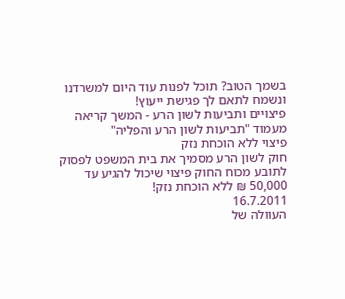בשמך הטוב? תוכל לפנות עוד היום למשרדנו ונשמח לתאם לך פגישת ייעוץ!
פיצויים ותביעות לשון הרע - המשך קריאה מעמוד "תביעות לשון הרע והפליה"
פיצוי ללא הוכחת נזק
חוק לשון הרע מסמיך את בית המשפט לפסוק לתובע מכוח החוק פיצוי שיכול להגיע עד 50,000 ₪ ללא הוכחת נזק!
16.7.2011
העוולה של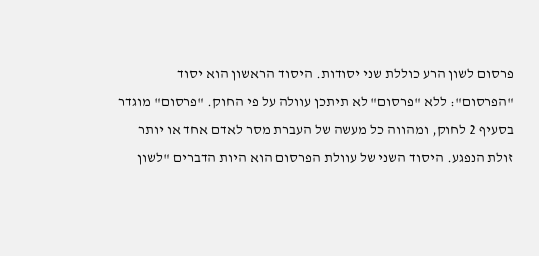פרסום לשון הרע כוללת שני יסודות. היסוד הראשון הוא יסוד "הפרסום": ללא "פרסום" לא תיתכן עוולה על פי החוק. "פרסום" מוגדר בסעיף 2 לחוק, ומהווה כל מעשה של העברת מסר לאדם אחד או יותר זולת הנפגע. היסוד השני של עוולת הפרסום הוא היות הדברים "לשון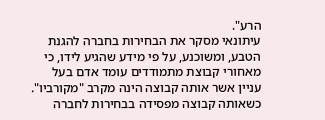הרע".
עיתונאי מסקר את הבחירות בחברה להגנת הטבע, ומשוכנע, על פי מידע שהגיע לידו, כי מאחורי קבוצת מתמודדים עומד אדם בעל עניין אשר אותה קבוצה הינה מקרב "מקורביו". כשאותה קבוצה מפסידה בבחירות לחברה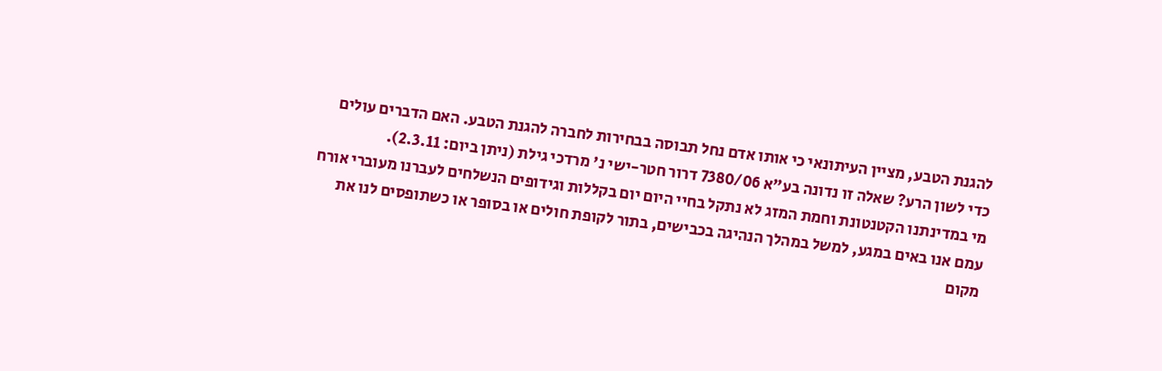להגנת הטבע, מציין העיתונאי כי אותו אדם נחל תבוסה בבחירות לחברה להגנת הטבע. האם הדברים עולים כדי לשון הרע? שאלה זו נדונה בע"א 7380/06 דרור חטר-ישי נ' מרדכי גילת (ניתן ביום: 2.3.11).
מי במדינתנו הקטנטונת וחמת המזג לא נתקל בחיי היום יום בקללות וגידופים הנשלחים לעברנו מעוברי אורח עמם אנו באים במגע, למשל במהלך הנהיגה בכבישים, בתור לקופת חולים או בסופר או כשתופסים לנו את מקום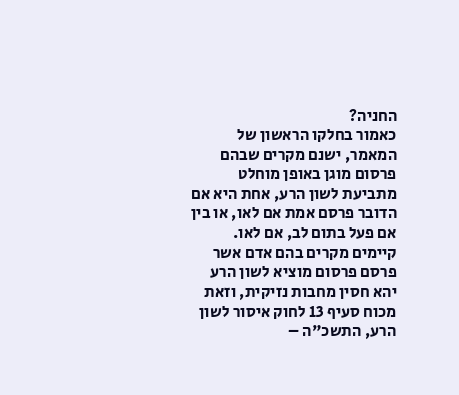החניה?
כאמור בחלקו הראשון של המאמר, ישנם מקרים שבהם פרסום מוגן באופן מוחלט מתביעת לשון הרע, אחת היא אם הדובר פרסם אמת אם לאו, או בין אם פעל בתום לב, אם לאו.
קיימים מקרים בהם אדם אשר פרסם פרסום מוציא לשון הרע יהא חסין מחבות נזיקית, וזאת מכוח סעיף 13 לחוק איסור לשון הרע, התשכ"ה –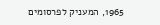1965, המעניק לפרסומים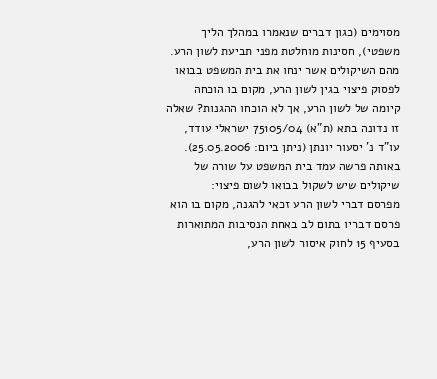מסוימים (כגון דברים שנאמרו במהלך הליך משפטי), חסינות מוחלטת מפני תביעת לשון הרע.
מהם השיקולים אשר ינחו את בית המשפט בבואו לפסוק פיצוי בגין לשון הרע, מקום בו הוכחה קיומה של לשון הרע, אך לא הוכחו ההגנות? שאלה זו נדונה בתא (ת"א) 75105/04 ישראלי עודד, עו"ד נ' יסעור יונתן (ניתן ביום: 25.05.2006). באותה פרשה עמד בית המשפט על שורה של שיקולים שיש לשקול בבואו לשום פיצוי:
מפרסם דברי לשון הרע זכאי להגנה, מקום בו הוא פרסם דבריו בתום לב באחת הנסיבות המתוארות בסעיף 15 לחוק איסור לשון הרע,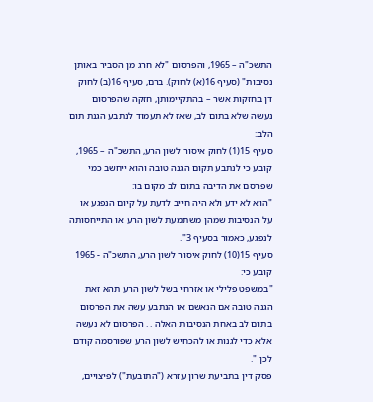התשכ"ה – 1965, והפרסום "לא חרג מן הסביר באותן נסיבות" (סעיף 16(א) לחוק). ברם, סעיף 16(ב) לחוק דן בחזקות אשר – בהתקיימותן, חזקה שהפרסום נעשה שלא בתום לב, שאז לא תעמוד לנתבע הגנת תום הלב:
סעיף 15(1) לחוק איסור לשון הרע, התשכ"ה – 1965, קובע כי לנתבע תקום הגנה טובה והוא ייחשב כמי שפרסם את הדיבה בתום לב מקום בו:
"הוא לא ידע ולא היה חייב לדעת על קיום הנפגע או על הנסיבות שמהן משתמעת לשון הרע או התייחסותה לנפגע, כאמור בסעיף 3".
סעיף 15(10) לחוק איסור לשון הרע, התשכ"ה - 1965 קובע כי:
"במשפט פלילי או אזרחי בשל לשון הרע תהא זאת הגנה טובה אם הנאשם או הנתבע עשה את הפרסום בתום לב באחת הנסיבות האלה . . הפרסום לא נעשה אלא כדי לגנות או להכחיש לשון הרע שפורסמה קודם לכן ".
פסק דין בתביעת שרון עזרא ("התובעת") לפיצויים,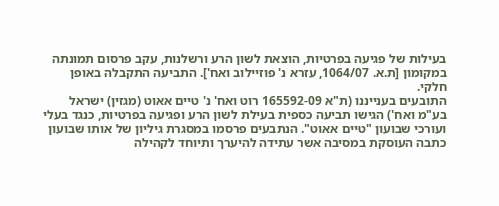בעילות של פגיעה בפרטיות, הוצאת לשון הרע ורשלנות, עקב פרסום תמונתה במקומון [ת.א. 1064/07, עזרא נ' פוזיילוב ואח']. התביעה התקבלה באופן חלקי.
התובעים בענייננו (ת"א 165592-09 רוט ואח' נ' טיים אאוט (מגזין) ישראל בע"מ ואח') הגישו תביעה כספית בעילת לשון הרע ופגיעה בפרטיות, כנגד בעלי ועורכי שבועון "טיים אאוט". הנתבעים פרסמו במסגרת גיליון של אותו שבועון כתבה העוסקת במסיבה אשר עתידה להיערך ותיוחד לקהילה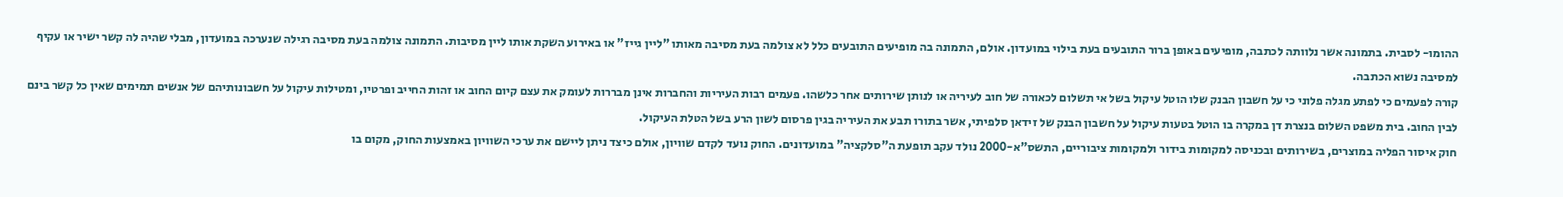ההומו- לסבית. בתמונה אשר נלוותה לכתבה, מופיעים באופן ברור התובעים בעת בילוי במועדון. אולם, התמונה בה מופיעים התובעים כלל לא צולמה בעת מסיבה מאותו "ליין גייז" או באירוע השקת אותו ליין מסיבות. התמונה צולמה בעת מסיבה רגילה שנערכה במועדון, מבלי שהיה לה קשר ישיר או עקיף למסיבה נשוא הכתבה.
קורה לפעמים כי לפתע מגלה פלוני כי על חשבון הבנק שלו הוטל עיקול בשל אי תשלום לכאורה של חוב לעיריה או לנותן שירותים אחר כלשהו. פעמים רבות העיריות והחברות אינן מבררות לעומק את עצם קיום החוב או זהות החייב ופרטיו, ומטילות עיקול על חשבונותיהם של אנשים תמימים שאין כל קשר בינם לבין החוב. בית משפט השלום בנצרת דן במקרה בו הוטל בטעות עיקול על חשבון הבנק של זידאן סלפיתי, אשר בתורו תבע את העיריה בגין פרסום לשון הרע בשל הטלת העיקול.
חוק איסור הפליה במוצרים, בשירותים ובכניסה למקומות בידור ולמקומות ציבוריים, התשס"א-2000 נולד עקב תופעת ה"סלקציה" במועדונים. החוק נועד לקדם שוויון, אולם כיצד ניתן ליישם את ערכי השוויון באמצעות החוק, מקום בו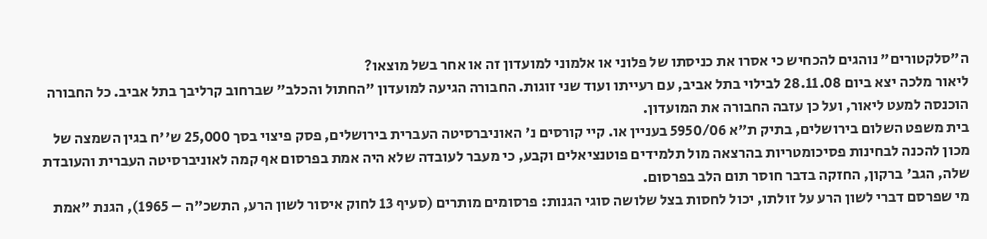ה"סלקטורים" נוהגים להכחיש כי אסרו את כניסתו של פלוני או אלמוני למועדון זה או אחר בשל מוצאו?
ליאור מלכה יצא ביום 28.11.08 לבילוי בתל אביב, עם רעייתו ועוד שני זוגות. החבורה הגיעה למועדון "החתול והכלב" שברחוב קרליבך בתל אביב. כל החבורה הוכנסה למעט ליאור, ועל כן עזבה החבורה את המועדון.
בית משפט השלום בירושלים, בתיק ת"א 5950/06 בעניין או. קיי קורסים נ' האוניברסיטה העברית בירושלים, פסק פיצוי בסך 25,000 ש''ח בגין השמצה של מכון להכנה לבחינות פסיכומטריות בהרצאה מול תלמידים פוטנציאלים וקבע, כי מעבר לעובדה שלא היה אמת בפרסום אף קמה לאוניברסיטה העברית והעובדת שלה, הגב' ברקון, החזקה בדבר חוסר תום הלב בפרסום.
מי שפרסם דברי לשון הרע על זולתו, יכול לחסות בצל שלושה סוגי הגנות: פרסומים מותרים (סעיף 13 לחוק איסור לשון הרע, התשכ"ה – 1965), הגנת "אמת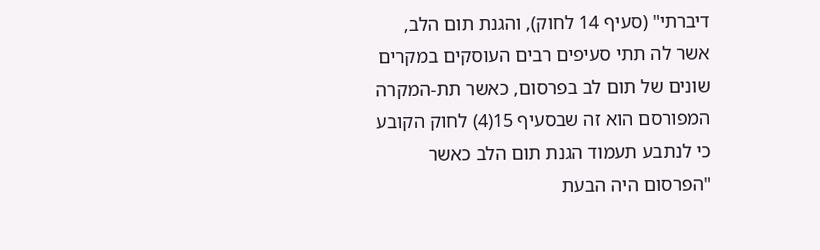דיברתי" (סעיף 14 לחוק), והגנת תום הלב, אשר לה תתי סעיפים רבים העוסקים במקרים שונים של תום לב בפרסום, כאשר תת-המקרה המפורסם הוא זה שבסעיף 15(4) לחוק הקובע כי לנתבע תעמוד הגנת תום הלב כאשר "הפרסום היה הבעת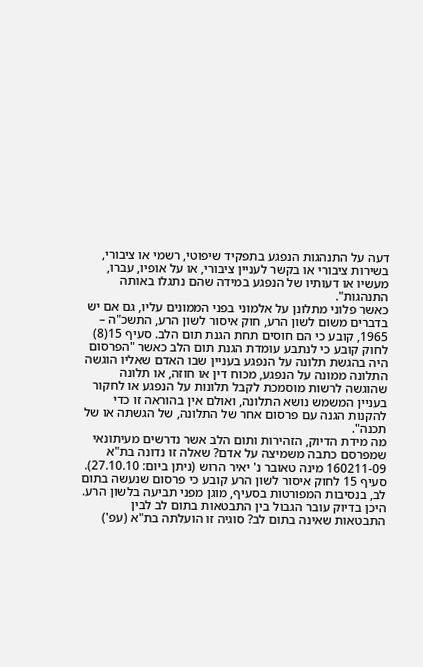דעה על התנהגות הנפגע בתפקיד שיפוטי, רשמי או ציבורי, בשירות ציבורי או בקשר לעניין ציבורי, או על אופיו, עברו, מעשיו או דעותיו של הנפגע במידה שהם נתגלו באותה התנהגות".
כאשר פלוני מתלונן על אלמוני בפני הממונים עליו, גם אם יש בדברים משום לשון הרע, חוק איסור לשון הרע, התשכ"ה – 1965, קובע כי הם חוסים תחת הגנת תום הלב. סעיף 15(8) לחוק קובע כי לנתבע עומדת הגנת תום הלב כאשר "הפרסום היה בהגשת תלונה על הנפגע בעניין שבו האדם שאליו הוגשה התלונה ממונה על הנפגע, מכוח דין או חוזה, או תלונה שהוגשה לרשות מוסמכת לקבל תלונות על הנפגע או לחקור בעניין המשמש נושא התלונה, ואולם אין בהוראה זו כדי להקנות הגנה עם פרסום אחר של התלונה, של הגשתה או של תכנה".
מה מידת הדיוק, הזהירות ותום הלב אשר נדרשים מעיתונאי שמפרסם כתבה משמיצה על אדם? שאלה זו נדונה בת"א 160211-09 מינה טאובר נ' יאיר הרוש (ניתן ביום: 27.10.10).
סעיף 15 לחוק איסור לשון הרע קובע כי פרסום שנעשה בתום לב, בנסיבות המפורטות בסעיף, מוגן מפני תביעה בלשון הרע. היכן בדיוק עובר הגבול בין התבטאות בתום לב לבין התבטאות שאינה בתום לב? סוגיה זו הועלתה בת"א (עפ')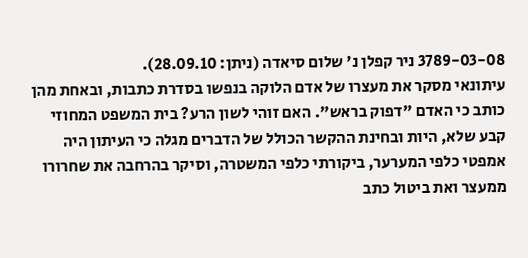3789-03-08 ניר קפלן נ' שלום סיאדה (ניתן: 28.09.10).
עיתונאי מסקר את מעצרו של אדם הלוקה בנפשו בסדרת כתבות, ובאחת מהן כותב כי האדם "דפוק בראש". האם זוהי לשון הרע? בית המשפט המחוזי קבע שלא, היות ובחינת ההקשר הכולל של הדברים מגלה כי העיתון היה אמפטי כלפי המערער, ביקורתי כלפי המשטרה, וסיקר בהרחבה את שחרורו ממעצר ואת ביטול כתב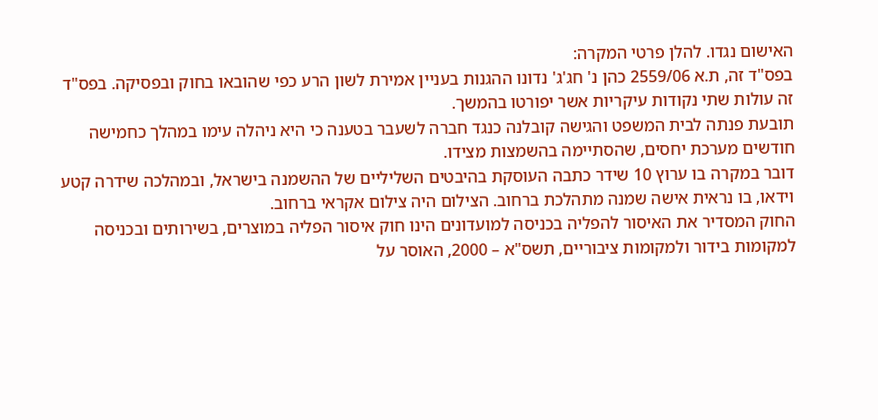האישום נגדו. להלן פרטי המקרה:
בפס"ד זה, ת.א 2559/06 כהן נ' חג'ג' נדונו ההגנות בעניין אמירת לשון הרע כפי שהובאו בחוק ובפסיקה. בפס"ד זה עולות שתי נקודות עיקריות אשר יפורטו בהמשך.
תובעת פנתה לבית המשפט והגישה קובלנה כנגד חברה לשעבר בטענה כי היא ניהלה עימו במהלך כחמישה חודשים מערכת יחסים, שהסתיימה בהשמצות מצידו.
דובר במקרה בו ערוץ 10 שידר כתבה העוסקת בהיבטים השליליים של ההשמנה בישראל, ובמהלכה שידרה קטע וידאו, בו נראית אישה שמנה מתהלכת ברחוב. הצילום היה צילום אקראי ברחוב.
החוק המסדיר את האיסור להפליה בכניסה למועדונים הינו חוק איסור הפליה במוצרים, בשירותים ובכניסה למקומות בידור ולמקומות ציבוריים, תשס"א – 2000, האוסר על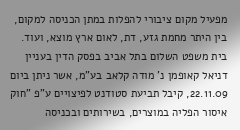מפעיל מקום ציבורי להפלות במתן הכניסה למקום, בין היתר מחמת גזע, דת, לאום ארץ מוצא, ועוד.
בית משפט השלום בתל אביב בפסק הדין בעניין דניאל קאופמן נ' מודה קלאב בע"מ, אשר ניתן ביום 22.11.09, קיבל תביעת סטודנט לפיצויים ע"פ "חוק איסור הפליה במוצרים, בשירותים ובכניסה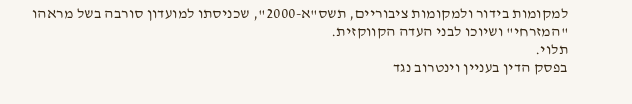למקומות בידור ולמקומות ציבוריים, תשס"א-2000", שכניסתו למועדון סורבה בשל מראהו "המזרחי" ושיוכו לבני העדה הקווקזית.
תלוי.
בפסק הדין בעניין וינטרוב נגד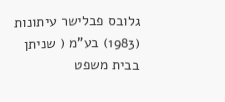גלובס פבלישר עיתונות (1983) בע"מ ( שניתן בבית משפט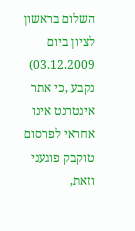השלום בראשון לציון ביום 03.12.2009) נקבע ,כי אתר אינטרנט אינו אחראי לפרסום טוקבק פוגעני וזאת,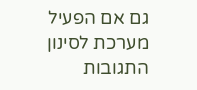גם אם הפעיל מערכת לסינון התגובות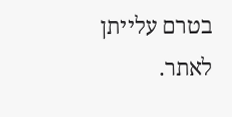בטרם עלייתן לאתר.